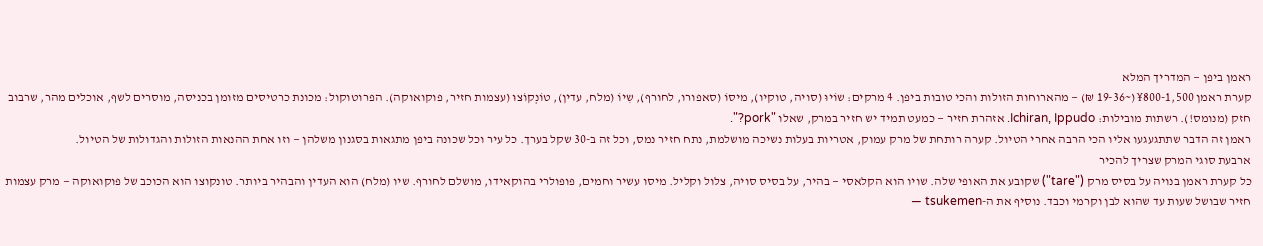ראמן ביפן — המדריך המלא
קערת ראמן ¥800-1,500 (~19-36 ₪) — מהארוחות הזולות והכי טובות ביפן. 4 מרקים: שוֹיוּ (סויה, טוקיו), מיסוֹ (סאפורו, לחורף), שִיוֹ (מלח, עדין), טוֹנְקוֹצוּ (עצמות חזיר, פוקואוקה). הפרוטוקול: מכונת כרטיסים מזומן בכניסה, מוסרים לשף, אוכלים מהר, שרבוב חזק (מנומס!). רשתות מובילות: Ichiran, Ippudo. אזהרת חזיר — כמעט תמיד יש חזיר במרק, שאלו "pork?".
ראמן זה הדבר שתתגעגעו אליו הכי הרבה אחרי הטיול. קערה רותחת של מרק עמוק, אטריות בעלות נשיכה מושלמת, נתח חזיר נמס, וכל זה ב-30 שקל בערך. כל עיר וכל שכונה ביפן מתגאות בסגנון משלהן — וזו אחת ההנאות הזולות והגדולות של הטיול.
ארבעת סוגי המרק שצריך להכיר
כל קערת ראמן בנויה על בסיס מרק ("tare") שקובע את האופי שלה. שויו הוא הקלאסי — בהיר, על בסיס סויה, צלול וקליל. מיסו עשיר וחמים, פופולרי בהוקאידו, מושלם לחורף. שיו (מלח) הוא העדין והבהיר ביותר. טונקוצו הוא הכוכב של פוקואוקה — מרק עצמות חזיר שבושל שעות עד שהוא לבן וקרמי וכבד. נוסיף את ה-tsukemen —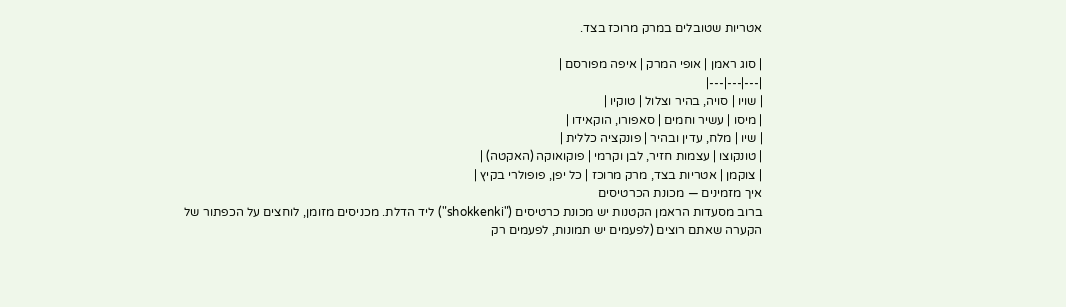אטריות שטובלים במרק מרוכז בצד.

| סוג ראמן | אופי המרק | איפה מפורסם |
|---|---|---|
| שויו | סויה, בהיר וצלול | טוקיו |
| מיסו | עשיר וחמים | סאפורו, הוקאידו |
| שיו | מלח, עדין ובהיר | פונקציה כללית |
| טונקוצו | עצמות חזיר, לבן וקרמי | פוקואוקה (האקטה) |
| צוקמן | אטריות בצד, מרק מרוכז | כל יפן, פופולרי בקיץ |
איך מזמינים — מכונת הכרטיסים
ברוב מסעדות הראמן הקטנות יש מכונת כרטיסים ("shokkenki") ליד הדלת. מכניסים מזומן, לוחצים על הכפתור של הקערה שאתם רוצים (לפעמים יש תמונות, לפעמים רק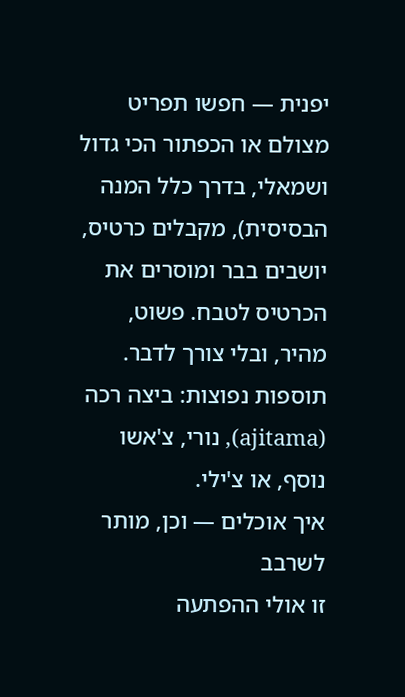יפנית — חפשו תפריט מצולם או הכפתור הכי גדול ושמאלי, בדרך כלל המנה הבסיסית), מקבלים כרטיס, יושבים בבר ומוסרים את הכרטיס לטבח. פשוט, מהיר, ובלי צורך לדבר. תוספות נפוצות: ביצה רכה (ajitama), נורי, צ'אשו נוסף, או צ'ילי.
איך אוכלים — וכן, מותר לשרבב
זו אולי ההפתעה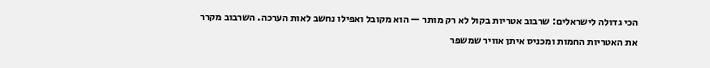הכי גדולה לישראלים: שרבוב אטריות בקול לא רק מותר — הוא מקובל ואפילו נחשב לאות הערכה. השרבוב מקרר את האטריות החמות ומכניס איתן אוויר שמשפר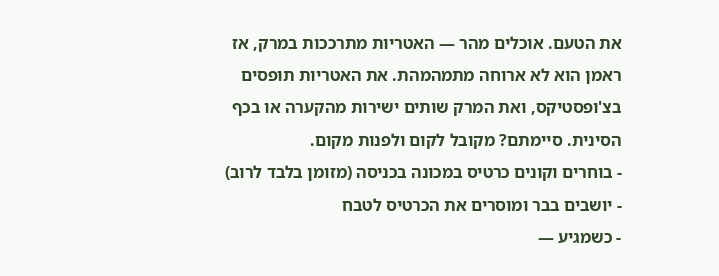את הטעם. אוכלים מהר — האטריות מתרככות במרק, אז ראמן הוא לא ארוחה מתמהמהת. את האטריות תופסים בצ'ופסטיקס, ואת המרק שותים ישירות מהקערה או בכף הסינית. סיימתם? מקובל לקום ולפנות מקום.
- בוחרים וקונים כרטיס במכונה בכניסה (מזומן בלבד לרוב)
- יושבים בבר ומוסרים את הכרטיס לטבח
- כשמגיע —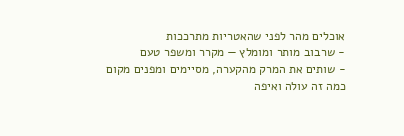אוכלים מהר לפני שהאטריות מתרככות
- שרבוב מותר ומומלץ — מקרר ומשפר טעם
- שותים את המרק מהקערה, מסיימים ומפנים מקום
כמה זה עולה ואיפה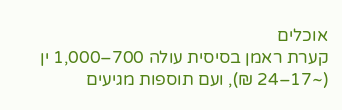אוכלים
קערת ראמן בסיסית עולה 700–1,000 ין (~17–24 ₪), ועם תוספות מגיעים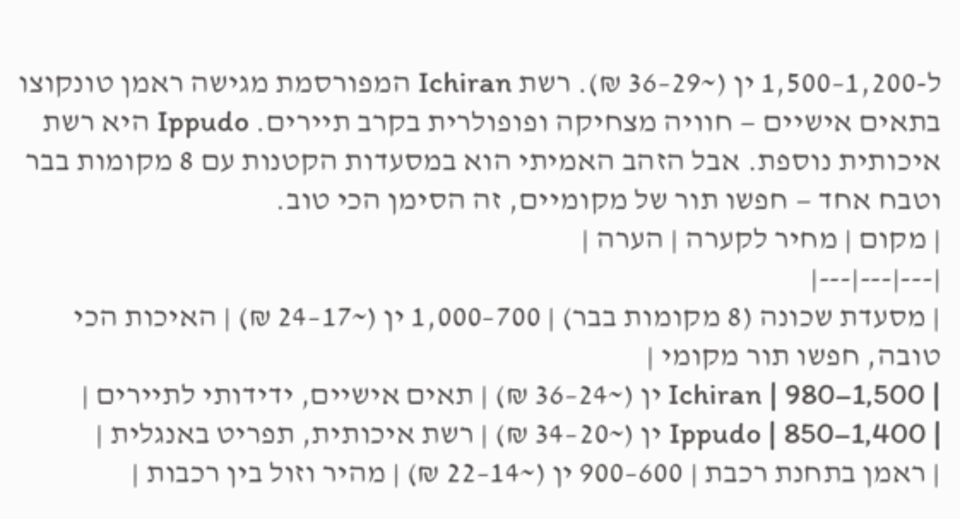ל-1,200–1,500 ין (~29–36 ₪). רשת Ichiran המפורסמת מגישה ראמן טונקוצו בתאים אישיים — חוויה מצחיקה ופופולרית בקרב תיירים. Ippudo היא רשת איכותית נוספת. אבל הזהב האמיתי הוא במסעדות הקטנות עם 8 מקומות בבר וטבח אחד — חפשו תור של מקומיים, זה הסימן הכי טוב.
| מקום | מחיר לקערה | הערה |
|---|---|---|
| מסעדת שכונה (8 מקומות בבר) | 700–1,000 ין (~17–24 ₪) | האיכות הכי טובה, חפשו תור מקומי |
| Ichiran | 980–1,500 ין (~24–36 ₪) | תאים אישיים, ידידותי לתיירים |
| Ippudo | 850–1,400 ין (~20–34 ₪) | רשת איכותית, תפריט באנגלית |
| ראמן בתחנת רכבת | 600–900 ין (~14–22 ₪) | מהיר וזול בין רכבות |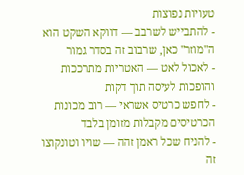טעויות נפוצות
- להתבייש לשרבב — דווקא השקט הוא ה"מוזר" כאן, שרבוב זה בסדר גמור
- לאכול לאט — האטריות מתרככות והופכות לעיסה תוך דקות
- לחפש כרטיס אשראי — רוב מכונות הכרטיסים מקבלות מזומן בלבד
- להניח שכל ראמן זהה — שויו וטונקוצו זה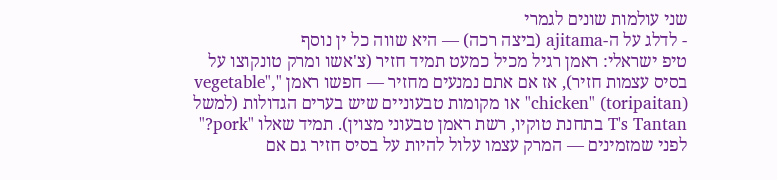שני עולמות שונים לגמרי
- לדלג על ה-ajitama (ביצה רכה) — היא שווה כל ין נוסף
טיפ ישראלי: ראמן רגיל מכיל כמעט תמיד חזיר (צ'אשו ומרק טונקוצו על בסיס עצמות חזיר), אז אם אתם נמנעים מחזיר — חפשו ראמן "vegetable", "chicken" (toripaitan) או מקומות טבעוניים שיש בערים הגדולות (למשל T's Tantan בתחנת טוקיו, רשת ראמן טבעוני מצוין). תמיד שאלו "pork?" לפני שמזמינים — המרק עצמו עלול להיות על בסיס חזיר גם אם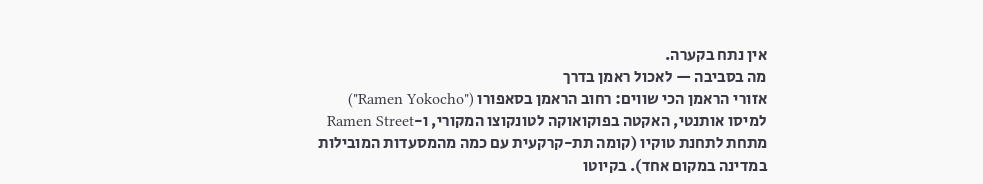אין נתח בקערה.
מה בסביבה — לאכול ראמן בדרך
אזורי הראמן הכי שווים: רחוב הראמן בסאפורו ("Ramen Yokocho") למיסו אותנטי, האקטה בפוקואוקה לטונקוצו המקורי, ו-Ramen Street מתחת לתחנת טוקיו (קומה תת-קרקעית עם כמה מהמסעדות המובילות במדינה במקום אחד). בקיוטו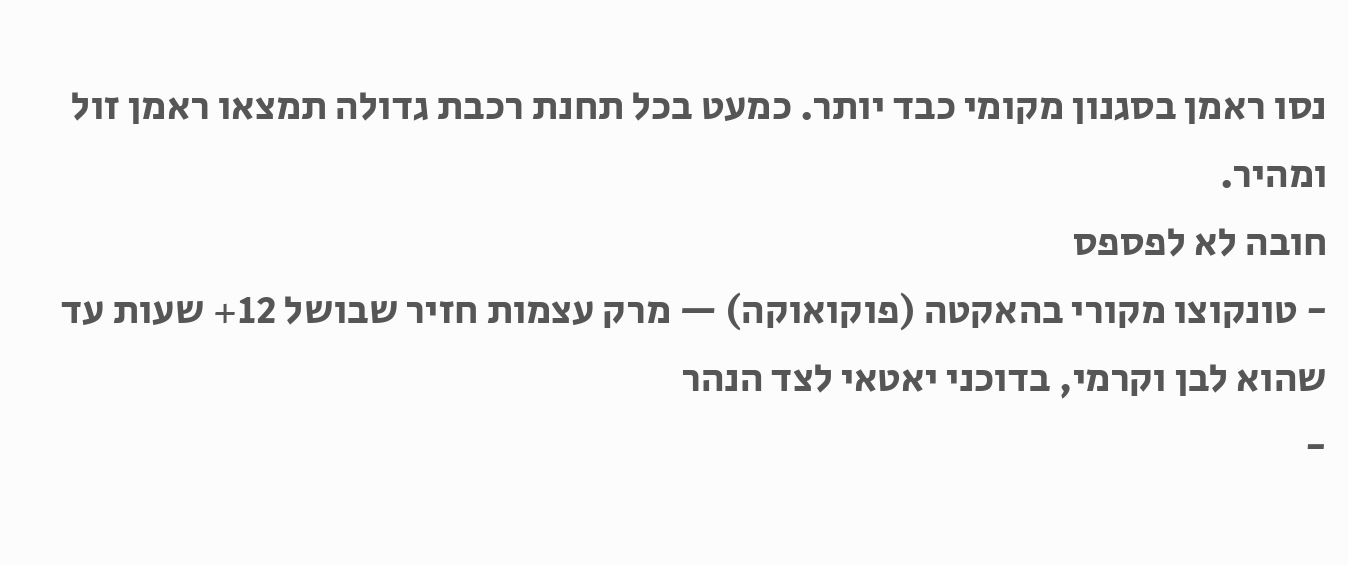נסו ראמן בסגנון מקומי כבד יותר. כמעט בכל תחנת רכבת גדולה תמצאו ראמן זול ומהיר.
חובה לא לפספס
- טונקוצו מקורי בהאקטה (פוקואוקה) — מרק עצמות חזיר שבושל 12+ שעות עד שהוא לבן וקרמי, בדוכני יאטאי לצד הנהר
-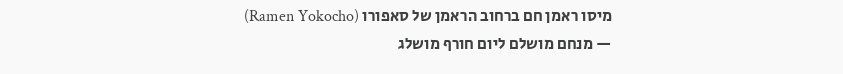מיסו ראמן חם ברחוב הראמן של סאפורו (Ramen Yokocho) — מנחם מושלם ליום חורף מושלג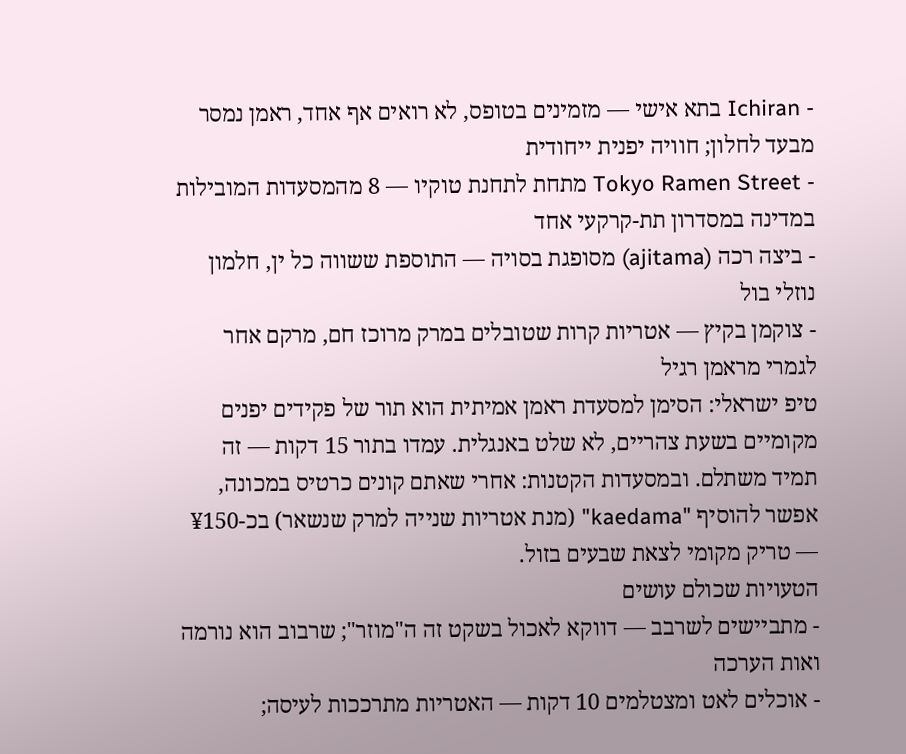- Ichiran בתא אישי — מזמינים בטופס, לא רואים אף אחד, ראמן נמסר מבעד לחלון; חוויה יפנית ייחודית
- Tokyo Ramen Street מתחת לתחנת טוקיו — 8 מהמסעדות המובילות במדינה במסדרון תת-קרקעי אחד
- ביצה רכה (ajitama) מסופגת בסויה — התוספת ששווה כל ין, חלמון נוזלי בול
- צוקמן בקיץ — אטריות קרות שטובלים במרק מרוכז חם, מרקם אחר לגמרי מראמן רגיל
טיפ ישראלי: הסימן למסעדת ראמן אמיתית הוא תור של פקידים יפנים מקומיים בשעת צהריים, לא שלט באנגלית. עמדו בתור 15 דקות — זה תמיד משתלם. ובמסעדות הקטנות: אחרי שאתם קונים כרטיס במכונה, אפשר להוסיף "kaedama" (מנת אטריות שנייה למרק שנשאר) בכ-¥150 — טריק מקומי לצאת שבעים בזול.
הטעויות שכולם עושים
- מתביישים לשרבב — דווקא לאכול בשקט זה ה"מוזר"; שרבוב הוא נורמה ואות הערכה
- אוכלים לאט ומצטלמים 10 דקות — האטריות מתרככות לעיסה;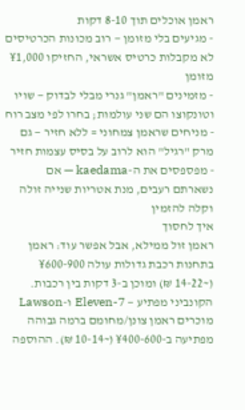ראמן אוכלים תוך 8-10 דקות
- מגיעים בלי מזומן — רוב מכונות הכרטיסים לא מקבלות כרטיס אשראי, החזיקו ¥1,000 מזומן
- מזמינים "ראמן" גנרי מבלי לבדוק — שויו וטונקוצו הם שני עולמות; בחרו לפי מצב רוח
- מניחים שראמן צמחוני = ללא חזיר — גם מרק "רגיל" הוא לרוב על בסיס עצמות חזיר
- מפספסים את ה-kaedama — אם נשארתם רעבים, מנת אטריות שנייה זולה וקלה להזמין
איך לחסוך
ראמן זול ממילא, אבל אפשר עוד: ראמן בתחנות רכבת גדולות עולה ¥600-900 (~14-22 ₪) ומוכן ב-3 דקות בין רכבות. הקונביני מפתיע — 7-Eleven ו-Lawson מוכרים ראמן צונן/מחומם ברמה גבוהה מפתיעה ב-¥400-600 (~10-14 ₪). ההוספה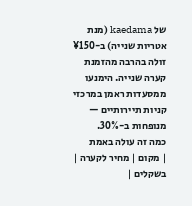של kaedama (מנת אטריות שנייה) ב-¥150 זולה בהרבה מהזמנת קערה שנייה. הימנעו ממסעדות ראמן במרכזי קניות תיירותיים — מנופחות ב-30%.
כמה זה עולה באמת
| מקום | מחיר לקערה | בשקלים |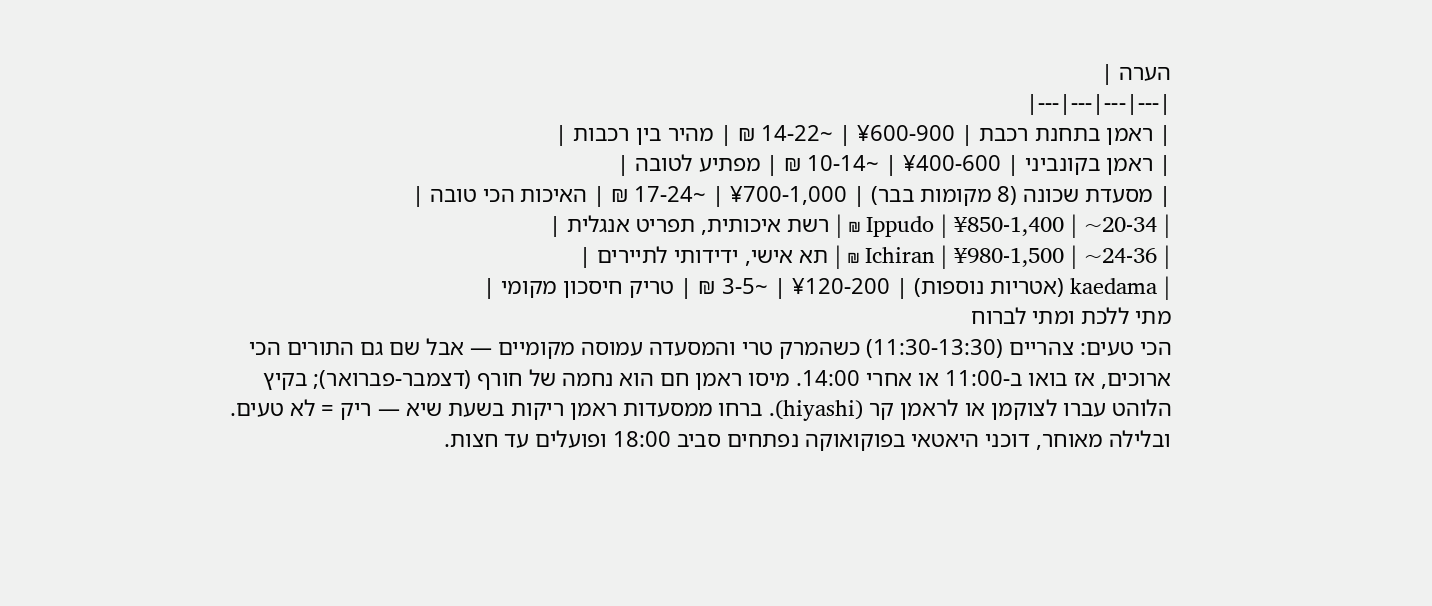הערה |
|---|---|---|---|
| ראמן בתחנת רכבת | ¥600-900 | ~14-22 ₪ | מהיר בין רכבות |
| ראמן בקונביני | ¥400-600 | ~10-14 ₪ | מפתיע לטובה |
| מסעדת שכונה (8 מקומות בבר) | ¥700-1,000 | ~17-24 ₪ | האיכות הכי טובה |
| Ippudo | ¥850-1,400 | ~20-34 ₪ | רשת איכותית, תפריט אנגלית |
| Ichiran | ¥980-1,500 | ~24-36 ₪ | תא אישי, ידידותי לתיירים |
| kaedama (אטריות נוספות) | ¥120-200 | ~3-5 ₪ | טריק חיסכון מקומי |
מתי ללכת ומתי לברוח
הכי טעים: צהריים (11:30-13:30) כשהמרק טרי והמסעדה עמוסה מקומיים — אבל שם גם התורים הכי ארוכים, אז בואו ב-11:00 או אחרי 14:00. מיסו ראמן חם הוא נחמה של חורף (דצמבר-פברואר); בקיץ הלוהט עברו לצוקמן או לראמן קר (hiyashi). ברחו ממסעדות ראמן ריקות בשעת שיא — ריק = לא טעים. ובלילה מאוחר, דוכני היאטאי בפוקואוקה נפתחים סביב 18:00 ופועלים עד חצות.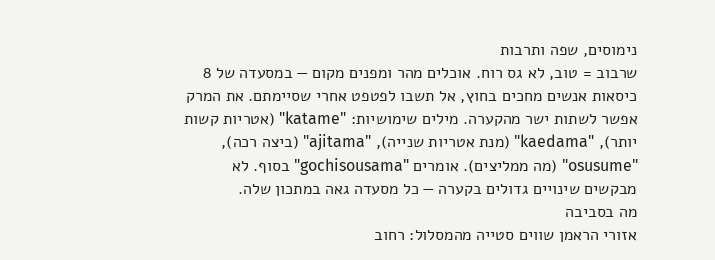נימוסים, שפה ותרבות
שרבוב = טוב, לא גס רוח. אוכלים מהר ומפנים מקום — במסעדה של 8 כיסאות אנשים מחכים בחוץ, אל תשבו לפטפט אחרי שסיימתם. את המרק אפשר לשתות ישר מהקערה. מילים שימושיות: "katame" (אטריות קשות יותר), "kaedama" (מנת אטריות שנייה), "ajitama" (ביצה רכה), "osusume" (מה ממליצים). אומרים "gochisousama" בסוף. לא מבקשים שינויים גדולים בקערה — כל מסעדה גאה במתכון שלה.
מה בסביבה
אזורי הראמן שווים סטייה מהמסלול: רחוב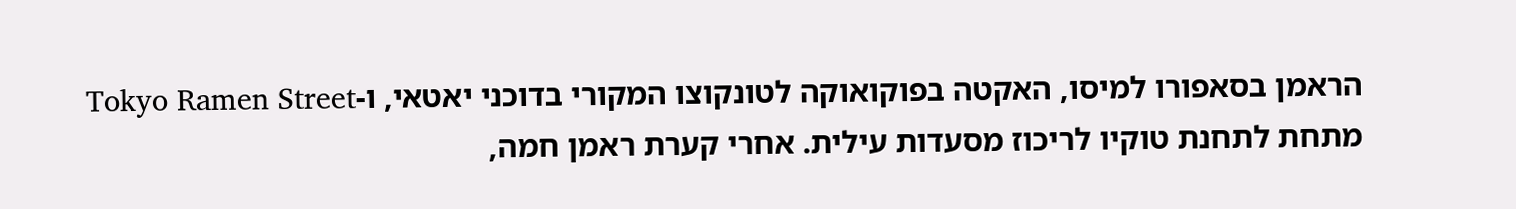הראמן בסאפורו למיסו, האקטה בפוקואוקה לטונקוצו המקורי בדוכני יאטאי, ו-Tokyo Ramen Street מתחת לתחנת טוקיו לריכוז מסעדות עילית. אחרי קערת ראמן חמה,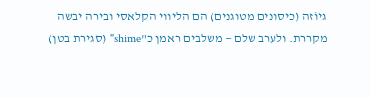גיוֹזה (כיסונים מטוגנים) הם הליווי הקלאסי ובירה יבשה מקררת. ולערב שלם — משלבים ראמן כ"shime" (סגירת בטן)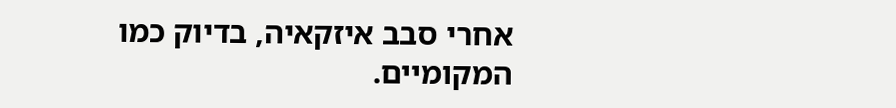אחרי סבב איזקאיה, בדיוק כמו המקומיים.